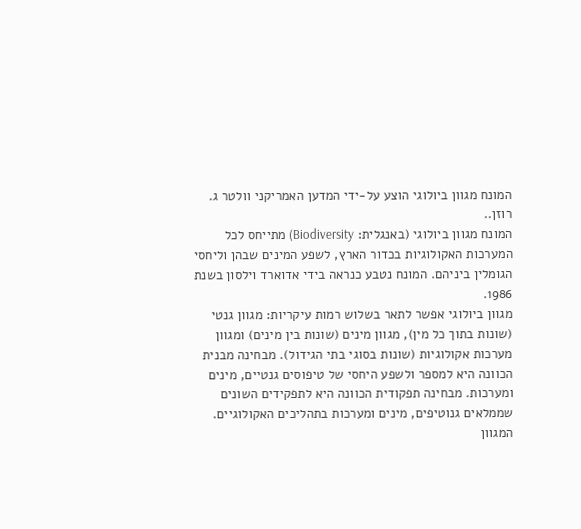המונח מגוון ביולוגי הוצע על-ידי המדען האמריקני וולטר ג. רוזן..
המונח מגוון ביולוגי (באנגלית: Biodiversity) מתייחס לכל המערכות האקולוגיות בכדור הארץ, לשפע המינים שבהן וליחסי הגומלין ביניהם. המונח נטבע כנראה בידי אדוארד וילסון בשנת 1986.
מגוון ביולוגי אפשר לתאר בשלוש רמות עיקריות: מגוון גנטי (שונות בתוך כל מין), מגוון מינים (שונות בין מינים) ומגוון מערכות אקולוגיות (שונות בסוגי בתי הגידול). מבחינה מבנית הכוונה היא למספר ולשפע היחסי של טיפוסים גנטיים, מינים ומערכות. מבחינה תפקודית הכוונה היא לתפקידים השונים שממלאים גנוטיפים, מינים ומערכות בתהליכים האקולוגיים.
המגוון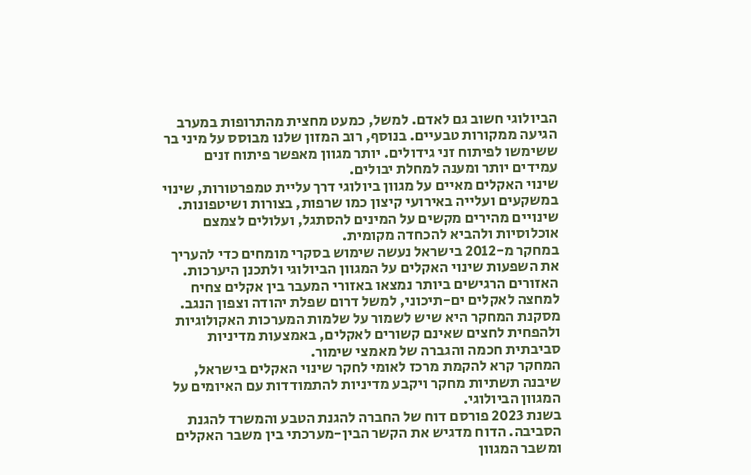הביולוגי חשוב גם לאדם. למשל, כמעט מחצית מהתרופות במערב הגיעה ממקורות טבעיים. בנוסף, רוב המזון שלנו מבוסס על מיני בר ששימשו לפיתוח זני גידולים. יותר מגוון מאפשר פיתוח זנים עמידים יותר ומענה למחלת יבולים.
שינוי האקלים מאיים על מגוון ביולוגי דרך עליית טמפרטורות, שינוי במשקעים ועלייה באירועי קיצון כמו שרפות, בצורות ושיטפונות. שינויים מהירים מקשים על המינים להסתגל, ועלולים לצמצם אוכלוסיות ולהביא להכחדה מקומית.
במחקר מ-2012 בישראל נעשה שימוש בסקרי מומחים כדי להעריך את השפעות שינוי האקלים על המגוון הביולוגי ולתכנן היערכות. האזורים הרגישים ביותר נמצאו באזורי המעבר בין אקלים צחיח למחצה לאקלים ים-תיכוני, למשל דרום שפלת יהודה וצפון הנגב. מסקנת המחקר היא שיש לשמור על שלמות המערכות האקולוגיות ולהפחית לחצים שאינם קשורים לאקלים, באמצעות מדיניות סביבתית חכמה והגברה של מאמצי שימור.
המחקר קרא להקמת מרכז לאומי לחקר שינוי האקלים בישראל, שיבנה תשתיות מחקר ויקבע מדיניות להתמודדות עם האיומים על המגוון הביולוגי.
בשנת 2023 פורסם דוח של החברה להגנת הטבע והמשרד להגנת הסביבה. הדוח מדגיש את הקשר הבין-מערכתי בין משבר האקלים ומשבר המגוון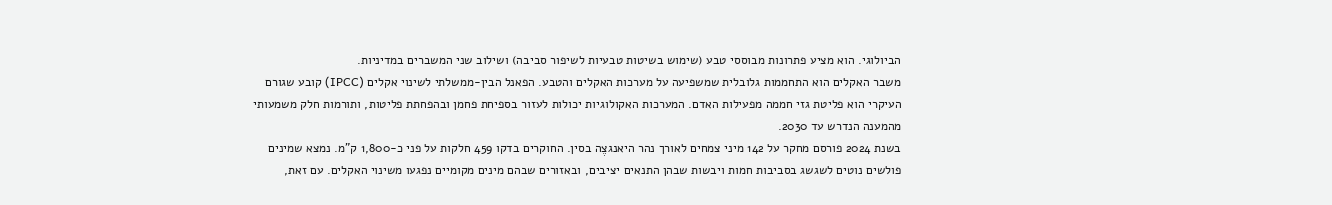הביולוגי. הוא מציע פתרונות מבוססי טבע (שימוש בשיטות טבעיות לשיפור סביבה) ושילוב שני המשברים במדיניות.
משבר האקלים הוא התחממות גלובלית שמשפיעה על מערכות האקלים והטבע. הפאנל הבין-ממשלתי לשינוי אקלים (IPCC) קובע שגורם העיקרי הוא פליטת גזי חממה מפעילות האדם. המערכות האקולוגיות יכולות לעזור בספיחת פחמן ובהפחתת פליטות, ותורמות חלק משמעותי מהמענה הנדרש עד 2030.
בשנת 2024 פורסם מחקר על 142 מיני צמחים לאורך נהר היאנגצֶה בסין. החוקרים בדקו 459 חלקות על פני כ-1,800 ק"מ. נמצא שמינים פולשים נוטים לשגשג בסביבות חמות ויבשות שבהן התנאים יציבים, ובאזורים שבהם מינים מקומיים נפגעו משינוי האקלים. עם זאת,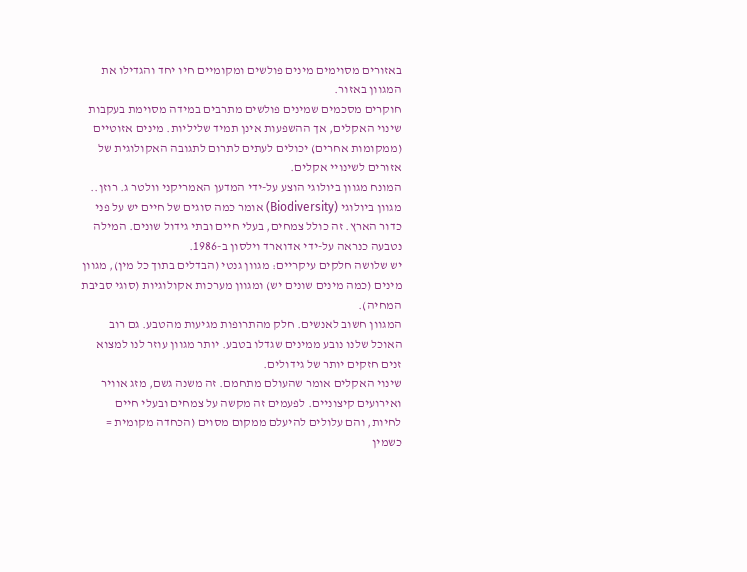באזורים מסוימים מינים פולשים ומקומיים חיו יחד והגדילו את המגוון באזור.
חוקרים מסכמים שמינים פולשים מתרבים במידה מסוימת בעקבות שינוי האקלים, אך ההשפעות אינן תמיד שליליות. מינים אזוטיים (ממקומות אחרים) יכולים לעתים לתרום לתגובה האקולוגית של אזורים לשינויי אקלים.
המונח מגוון ביולוגי הוצע על-ידי המדען האמריקני וולטר ג. רוזן..
מגוון ביולוגי (Biodiversity) אומר כמה סוגים של חיים יש על פני כדור הארץ. זה כולל צמחים, בעלי חיים ובתי גידול שונים. המילה נטבעה כנראה על-ידי אדוארד וילסון ב-1986.
יש שלושה חלקים עיקריים: מגוון גנטי (הבדלים בתוך כל מין), מגוון מינים (כמה מינים שונים יש) ומגוון מערכות אקולוגיות (סוגי סביבת המחיה).
המגוון חשוב לאנשים. חלק מהתרופות מגיעות מהטבע. גם רוב האוכל שלנו נובע ממינים שגדלו בטבע. יותר מגוון עוזר לנו למצוא זנים חזקים יותר של גידולים.
שינוי האקלים אומר שהעולם מתחמם. זה משנה גשם, מזג אוויר ואירועים קיצוניים. לפעמים זה מקשה על צמחים ובעלי חיים לחיות, והם עלולים להיעלם ממקום מסוים (הכחדה מקומית = כשמין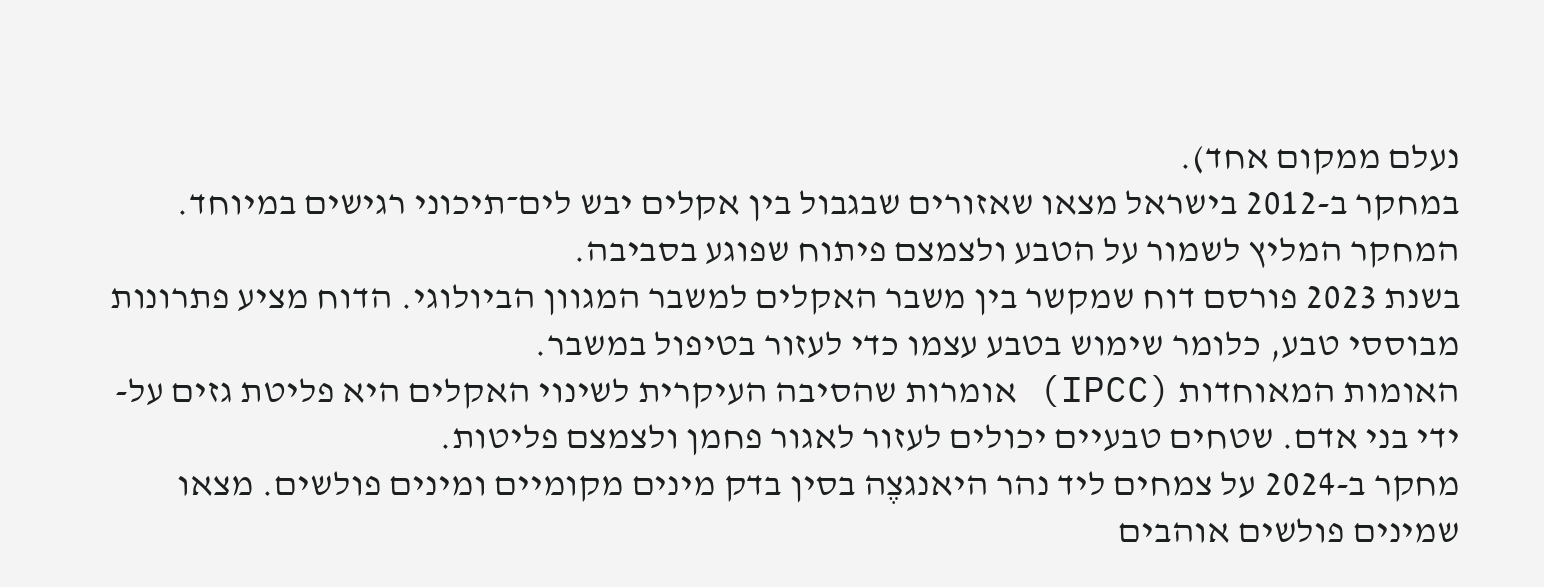נעלם ממקום אחד).
במחקר ב-2012 בישראל מצאו שאזורים שבגבול בין אקלים יבש לים־תיכוני רגישים במיוחד. המחקר המליץ לשמור על הטבע ולצמצם פיתוח שפוגע בסביבה.
בשנת 2023 פורסם דוח שמקשר בין משבר האקלים למשבר המגוון הביולוגי. הדוח מציע פתרונות מבוססי טבע, כלומר שימוש בטבע עצמו כדי לעזור בטיפול במשבר.
האומות המאוחדות (IPCC) אומרות שהסיבה העיקרית לשינוי האקלים היא פליטת גזים על-ידי בני אדם. שטחים טבעיים יכולים לעזור לאגור פחמן ולצמצם פליטות.
מחקר ב-2024 על צמחים ליד נהר היאנגצֶה בסין בדק מינים מקומיים ומינים פולשים. מצאו שמינים פולשים אוהבים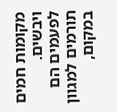מקומות חמים ויבשים. לפעמים הם תורמים למגוון במקום,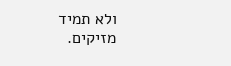ולא תמיד מזיקים.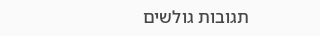תגובות גולשים